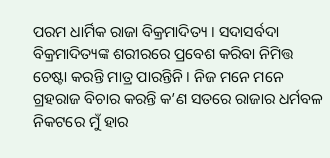ପରମ ଧାର୍ମିକ ରାଜା ବିକ୍ରମାଦିତ୍ୟ । ସଦାସର୍ବଦା ବିକ୍ରମାଦିତ୍ୟଙ୍କ ଶରୀରରେ ପ୍ରବେଶ କରିବା ନିମିତ୍ତ ଚେଷ୍ଟା କରନ୍ତି ମାତ୍ର ପାରନ୍ତିନି । ନିଜ ମନେ ମନେ ଗ୍ରହରାଜ ବିଚାର କରନ୍ତି କ’ଣ ସତରେ ରାଜାର ଧର୍ମବଳ ନିକଟରେ ମୁଁ ହାର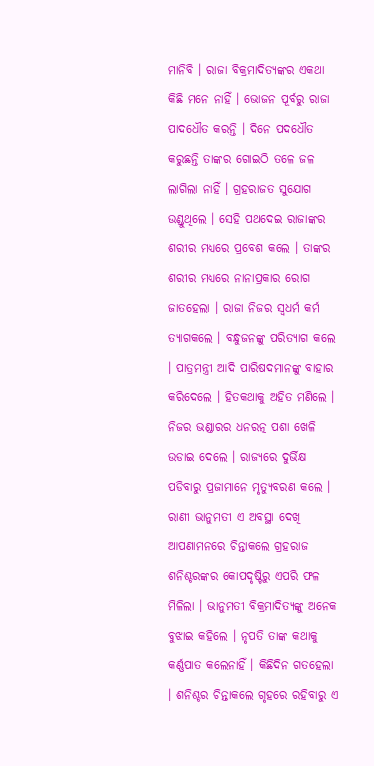ମାନିବି । ରାଜା ବିକ୍ରମାଦିତ୍ୟଙ୍କର ଏକଥା କିଛି ମନେ ନାହିଁ । ଭୋଜନ ପୂର୍ବରୁ ରାଜା ପାଦଧୌତ କରନ୍ତି । ଦିନେ ପଦଧୌତ କରୁଛନ୍ତି ତାଙ୍କର ଗୋଇଠି ତଳେ ଜଳ ଲାଗିଲା ନାହିଁ । ଗ୍ରହରାଜତ ସୁଯୋଗ ଉଣ୍ଡୁଥିଲେ । ସେହି ପଥଦେଇ ରାଜାଙ୍କର ଶରୀର ମଧ୍ୟରେ ପ୍ରବେଶ କଲେ । ତାଙ୍କର ଶରୀର ମଧ୍ୟରେ ନାନାପ୍ରକାର ରୋଗ ଜାତହେଲା । ରାଜା ନିଜର ସ୍ୱଧର୍ମ କର୍ମ ତ୍ୟାଗକଲେ । ବନ୍ଧୁଜନଙ୍କୁ ପରିତ୍ୟାଗ କଲେ । ପାତ୍ରମନ୍ତ୍ରୀ ଆଦି ପାରିଷଦମାନଙ୍କୁ ବାହାର କରିଦେଲେ । ହିତକଥାକୁ ଅହିତ ମଣିଲେ । ନିଜର ଭଣ୍ଡାରର ଧନରତ୍ନ ପଶା ଖେଳି ଉଡାଇ ଦେଲେ । ରାଜ୍ୟରେ ଦୁର୍ଭିକ୍ଷ ପଡିବାରୁ ପ୍ରଜାମାନେ ମୃତ୍ୟୁବରଣ କଲେ । ରାଣୀ ଭାନୁମତୀ ଏ ଅବସ୍ଥା ଦେଖି ଆପଣାମନରେ ଚିନ୍ତାକଲେ ଗ୍ରହରାଜ ଶନିଶ୍ଚରଙ୍କର କୋପଦୃଷ୍ଟିରୁ ଏପରି ଫଳ ମିଳିଲା । ଭାନୁମତୀ ବିକ୍ରମାଦିତ୍ୟଙ୍କୁ ଅନେକ ବୁଝାଇ କହିଲେ । ନୃପତି ତାଙ୍କ କଥାକୁ କର୍ଣ୍ଣପାତ କଲେନାହିଁ । କିଛିଦିନ ଗତହେଲା । ଶନିଶ୍ଚର ଚିନ୍ତାକଲେ ଗୃହରେ ରହିବାରୁ ଏ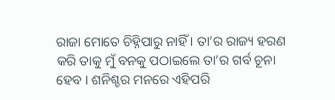ରାଜା ମୋତେ ଚିହ୍ନିପାରୁ ନାହିଁ । ତା’ର ରାଜ୍ୟ ହରଣ କରି ତାକୁ ମୁଁ ବନକୁ ପଠାଇଲେ ତା’ର ଗର୍ବ ଚୂନା ହେବ । ଶନିଶ୍ଚର ମନରେ ଏହିପରି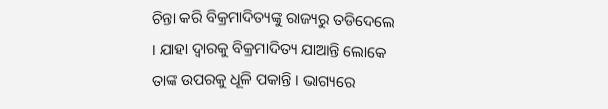ଚିନ୍ତା କରି ବିକ୍ରମାଦିତ୍ୟଙ୍କୁ ରାଜ୍ୟରୁ ତଡିଦେଲେ । ଯାହା ଦ୍ୱାରକୁ ବିକ୍ରମାଦିତ୍ୟ ଯାଆନ୍ତି ଲୋକେ ତାଙ୍କ ଉପରକୁ ଧୂଳି ପକାନ୍ତି । ଭାଗ୍ୟରେ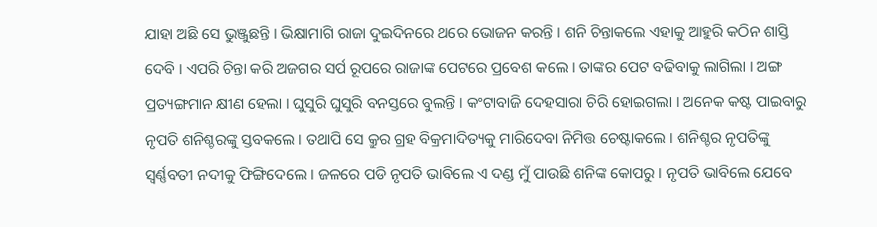ଯାହା ଅଛି ସେ ଭୁଞ୍ଜୁଛନ୍ତି । ଭିକ୍ଷାମାଗି ରାଜା ଦୁଇଦିନରେ ଥରେ ଭୋଜନ କରନ୍ତି । ଶନି ଚିନ୍ତାକଲେ ଏହାକୁ ଆହୁରି କଠିନ ଶାସ୍ତି ଦେବି । ଏପରି ଚିନ୍ତା କରି ଅଜଗର ସର୍ପ ରୂପରେ ରାଜାଙ୍କ ପେଟରେ ପ୍ରବେଶ କଲେ । ତାଙ୍କର ପେଟ ବଢିବାକୁ ଲାଗିଲା । ଅଙ୍ଗ ପ୍ରତ୍ୟଙ୍ଗମାନ କ୍ଷୀଣ ହେଲା । ଘୁସୁରି ଘୁସୁରି ବନସ୍ତରେ ବୁଲନ୍ତି । କଂଟାବାଜି ଦେହସାରା ଚିରି ହୋଇଗଲା । ଅନେକ କଷ୍ଟ ପାଇବାରୁ ନୃପତି ଶନିଶ୍ଚରଙ୍କୁ ସ୍ତବକଲେ । ତଥାପି ସେ କ୍ରୁର ଗ୍ରହ ବିକ୍ରମାଦିତ୍ୟକୁ ମାରିଦେବା ନିମିତ୍ତ ଚେଷ୍ଟାକଲେ । ଶନିଶ୍ଚର ନୃପତିଙ୍କୁ ସ୍ୱର୍ଣ୍ଣବତୀ ନଦୀକୁ ଫିଙ୍ଗିଦେଲେ । ଜଳରେ ପଡି ନୃପତି ଭାବିଲେ ଏ ଦଣ୍ଡ ମୁଁ ପାଉଛି ଶନିଙ୍କ କୋପରୁ । ନୃପତି ଭାବିଲେ ଯେବେ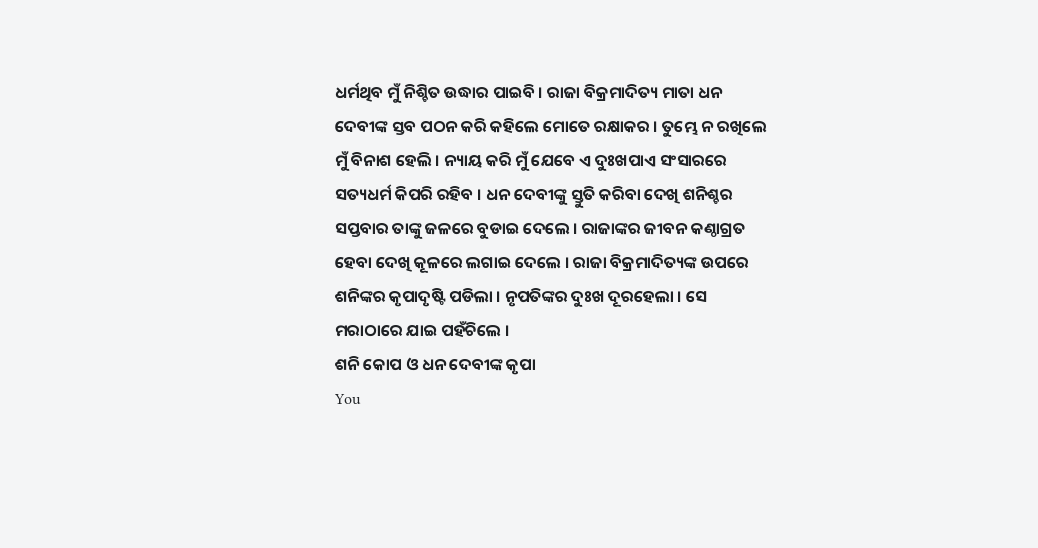ଧର୍ମଥିବ ମୁଁ ନିଶ୍ଚିତ ଉଦ୍ଧାର ପାଇବି । ରାଜା ବିକ୍ରମାଦିତ୍ୟ ମାତା ଧନ ଦେବୀଙ୍କ ସ୍ତବ ପଠନ କରି କହିଲେ ମୋତେ ରକ୍ଷାକର । ତୁମ୍ଭେ ନ ରଖିଲେ ମୁଁ ବିନାଶ ହେଲି । ନ୍ୟାୟ କରି ମୁଁ ଯେବେ ଏ ଦୁଃଖପାଏ ସଂସାରରେ ସତ୍ୟଧର୍ମ କିପରି ରହିବ । ଧନ ଦେବୀଙ୍କୁ ସ୍ତୁତି କରିବା ଦେଖି ଶନିଶ୍ଚର ସପ୍ତବାର ତାଙ୍କୁ ଜଳରେ ବୁଡାଇ ଦେଲେ । ରାଜାଙ୍କର ଜୀବନ କଣ୍ଠାଗ୍ରତ ହେବା ଦେଖି କୂଳରେ ଲଗାଇ ଦେଲେ । ରାଜା ବିକ୍ରମାଦିତ୍ୟଙ୍କ ଉପରେ ଶନିଙ୍କର କୃପାଦୃଷ୍ଟି ପଡିଲା । ନୃପତିଙ୍କର ଦୁଃଖ ଦୂରହେଲା । ସେ ମରାଠାରେ ଯାଇ ପହଁଚିଲେ ।
ଶନି କୋପ ଓ ଧନ ଦେବୀଙ୍କ କୃପା
You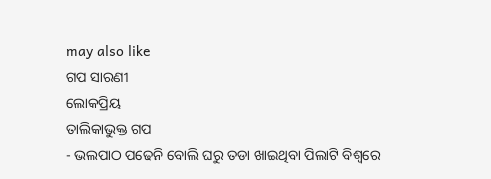may also like
ଗପ ସାରଣୀ
ଲୋକପ୍ରିୟ
ତାଲିକାଭୁକ୍ତ ଗପ
- ଭଲପାଠ ପଢେନି ବୋଲି ଘରୁ ତଡା ଖାଇଥିବା ପିଲାଟି ବିଶ୍ୱରେ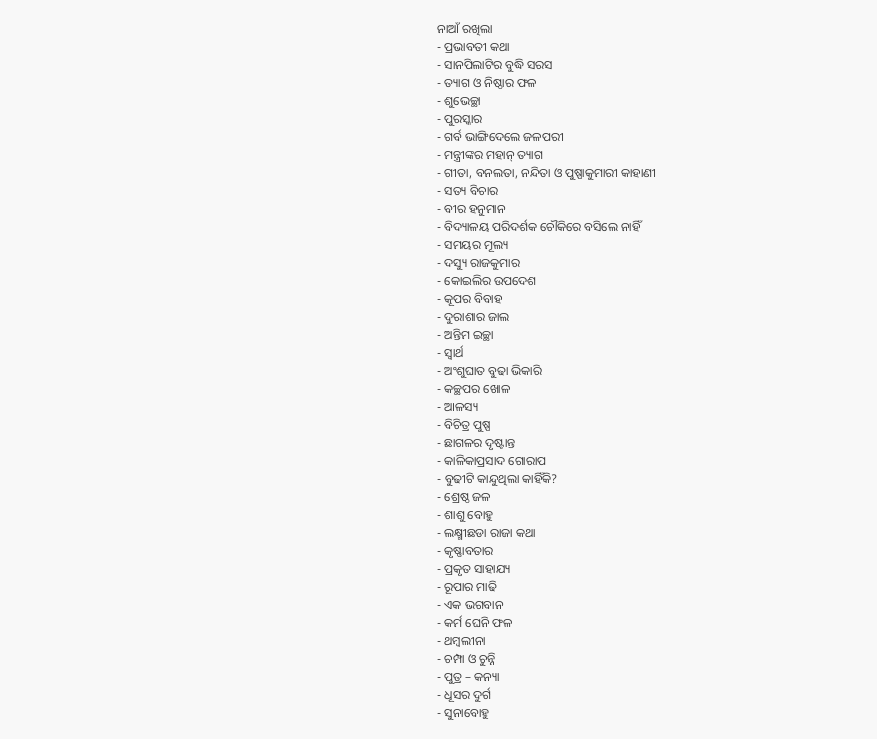ନାଆଁ ରଖିଲା
- ପ୍ରଭାବତୀ କଥା
- ସାନପିଲାଟିର ବୁଦ୍ଧି ସରସ
- ତ୍ୟାଗ ଓ ନିଷ୍ଠାର ଫଳ
- ଶୁଭେଚ୍ଛା
- ପୁରସ୍କାର
- ଗର୍ବ ଭାଙ୍ଗିଦେଲେ ଜଳପରୀ
- ମନ୍ତ୍ରୀଙ୍କର ମହାନ୍ ତ୍ୟାଗ
- ଗୀତା, ବନଲତା, ନନ୍ଦିତା ଓ ପୁଷ୍ପାକୁମାରୀ କାହାଣୀ
- ସତ୍ୟ ବିଚାର
- ବୀର ହନୁମାନ
- ବିଦ୍ୟାଳୟ ପରିଦର୍ଶକ ଚୌକିରେ ବସିଲେ ନାହିଁ
- ସମୟର ମୂଲ୍ୟ
- ଦସ୍ୟୁ ରାଜକୁମାର
- କୋଇଲିର ଉପଦେଶ
- କୂପର ବିବାହ
- ଦୁରାଶାର ଜାଲ
- ଅନ୍ତିମ ଇଚ୍ଛା
- ସ୍ୱାର୍ଥ
- ଅଂଶୁଘାତ ବୁଢା ଭିକାରି
- କଚ୍ଛପର ଖୋଳ
- ଆଳସ୍ୟ
- ବିଚିତ୍ର ପୁଷ୍ପ
- ଛାଗଳର ଦୃଷ୍ଟାନ୍ତ
- କାଳିକାପ୍ରସାଦ ଗୋରାପ
- ବୁଢୀଟି କାନ୍ଦୁଥିଲା କାହିଁକି?
- ଶ୍ରେଷ୍ଠ ଜଳ
- ଶାଶୁ ବୋହୁ
- ଲକ୍ଷ୍ମୀଛଡା ରାଜା କଥା
- କୃଷ୍ଣାବତାର
- ପ୍ରକୃତ ସାହାଯ୍ୟ
- ରୂପାର ମାଢି
- ଏକ ଭଗବାନ
- କର୍ମ ଘେନି ଫଳ
- ଥମ୍ବଲୀନା
- ଚମ୍ପା ଓ ଚୁନ୍ନି
- ପୁତ୍ର – କନ୍ୟା
- ଧୂସର ଦୁର୍ଗ
- ସୁନାବୋହୁ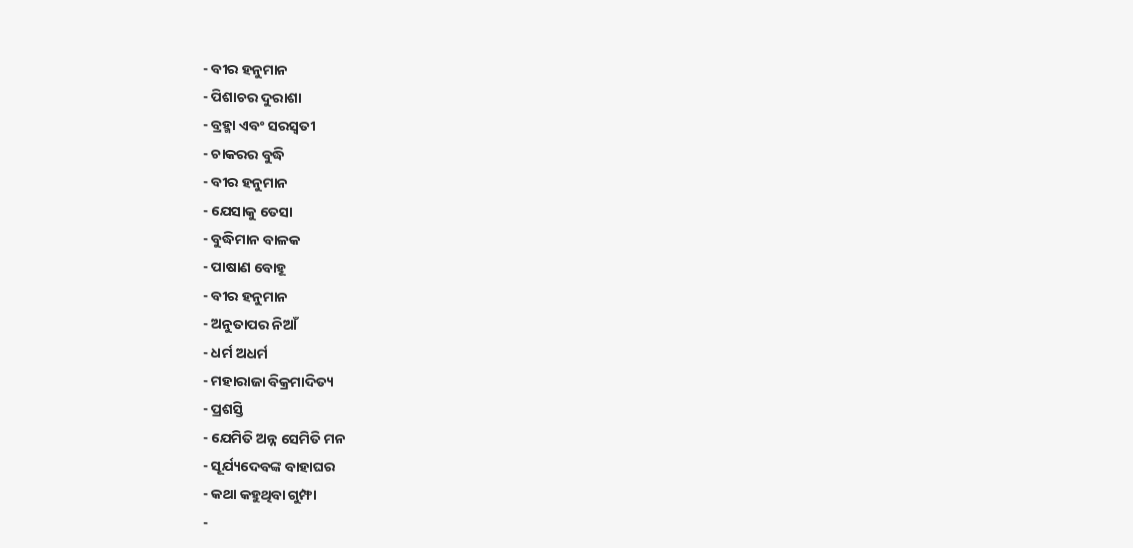- ବୀର ହନୁମାନ
- ପିଶାଚର ଦୁରାଶା
- ବ୍ରହ୍ମା ଏବଂ ସରସ୍ବତୀ
- ଚାକରର ବୁଦ୍ଧି
- ବୀର ହନୁମାନ
- ଯେସାକୁ ତେସା
- ବୁଦ୍ଧିମାନ ବାଳକ
- ପାଷାଣ ବୋହୂ
- ବୀର ହନୁମାନ
- ଅନୁତାପର ନିଆଁ
- ଧର୍ମ ଅଧର୍ମ
- ମହାରାଜା ବିକ୍ରମାଦିତ୍ୟ
- ପ୍ରଶସ୍ତି
- ଯେମିତି ଅନ୍ନ ସେମିତି ମନ
- ସୂର୍ଯ୍ୟଦେବଙ୍କ ବାହାଘର
- କଥା କହୁଥିବା ଗୁମ୍ଫା
-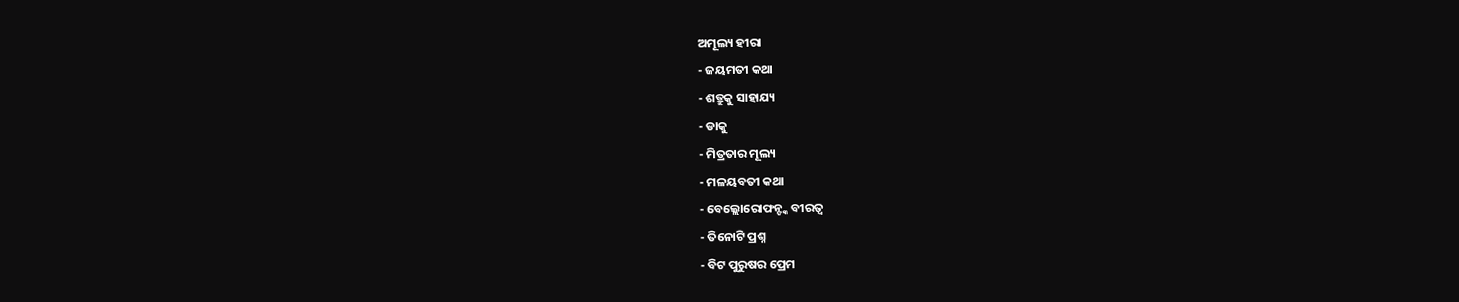ଅମୂଲ୍ୟ ହୀରା
- ଜୟମତୀ କଥା
- ଶତ୍ରୁକୁ ସାହାଯ୍ୟ
- ଡାକୁ
- ମିତ୍ରତାର ମୂଲ୍ୟ
- ମଳୟବତୀ କଥା
- ବେଲ୍ଲୋରୋଫନ୍ଙ୍କ ବୀରତ୍ୱ
- ତିନୋଟି ପ୍ରଶ୍ନ
- ବିଟ ପୁରୁଷର ପ୍ରେମ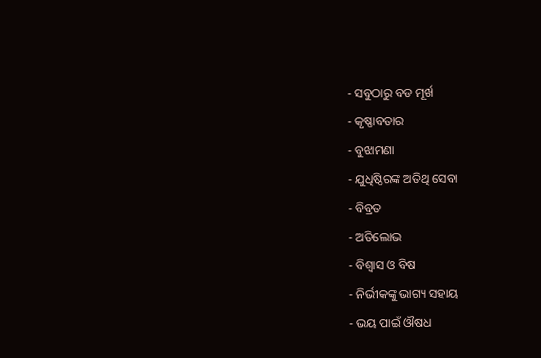- ସବୁଠାରୁ ବଡ ମୂର୍ଖ
- କୃଷ୍ଣାବତାର
- ବୁଝାମଣା
- ଯୁଧିଷ୍ଠିରଙ୍କ ଅତିଥି ସେବା
- ବିବ୍ରତ
- ଅତିଲୋଭ
- ବିଶ୍ୱାସ ଓ ବିଷ
- ନିର୍ଭୀକଙ୍କୁ ଭାଗ୍ୟ ସହାୟ
- ଭୟ ପାଇଁ ଔଷଧ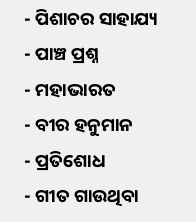- ପିଶାଚର ସାହାଯ୍ୟ
- ପାଞ୍ଚ ପ୍ରଶ୍ନ
- ମହାଭାରତ
- ବୀର ହନୁମାନ
- ପ୍ରତିଶୋଧ
- ଗୀତ ଗାଉଥିବା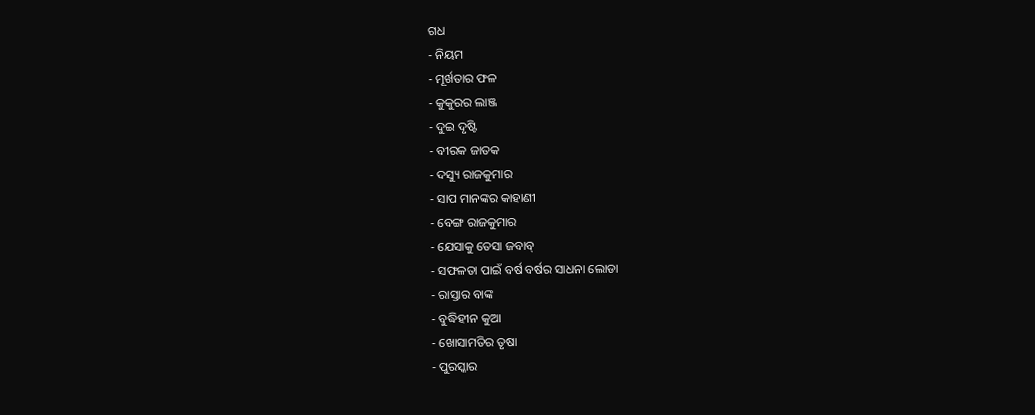ଗଧ
- ନିୟମ
- ମୂର୍ଖତାର ଫଳ
- କୁକୁରର ଲାଞ୍ଜ
- ଦୁଇ ଦୃଷ୍ଟି
- ବୀରକ ଜାତକ
- ଦସ୍ୟୁ ରାଜକୁମାର
- ସାପ ମାନଙ୍କର କାହାଣୀ
- ବେଙ୍ଗ ରାଜକୁମାର
- ଯେସାକୁ ତେସା ଜବାବ୍
- ସଫଳତା ପାଇଁ ବର୍ଷ ବର୍ଷର ସାଧନା ଲୋଡା
- ରାସ୍ତାର ବାଙ୍କ
- ବୁଦ୍ଧିହୀନ କୁଆ
- ଖୋସାମତିର ତୃଷା
- ପୁରସ୍କାର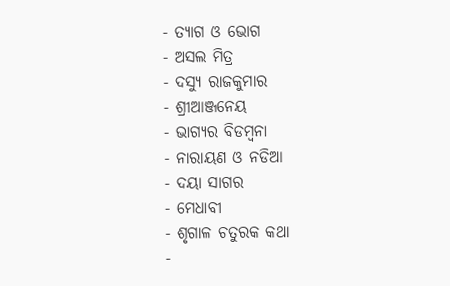- ତ୍ୟାଗ ଓ ଭୋଗ
- ଅସଲ ମିତ୍ର
- ଦସ୍ୟୁ ରାଜକୁମାର
- ଶ୍ରୀଆଞ୍ଜନେୟ
- ଭାଗ୍ୟର ବିଡମ୍ବନା
- ନାରାୟଣ ଓ ନଡିଆ
- ଦୟା ସାଗର
- ମେଧାବୀ
- ଶୃଗାଳ ଚତୁରକ କଥା
-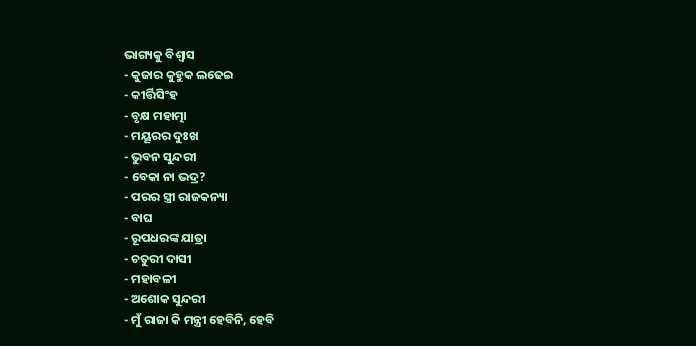ଭାଗ୍ୟକୁ ବିଶ୍ୱାସ
- କୁଜାର କୁହୁକ ଲଢେଇ
- କୀର୍ତ୍ତିସିଂହ
- ବୃକ୍ଷ ମହାତ୍ମା
- ମୟୂରର ଦୁଃଖ
- ଭୁବନ ସୁନ୍ଦରୀ
- ବେକା ନା ଭଦ୍ର?
- ପରର ସ୍ତ୍ରୀ ରାଜକନ୍ୟା
- ବାଘ
- ରୂପଧରଙ୍କ ଯାତ୍ରା
- ଚତୁରୀ ଦାସୀ
- ମହାବଳୀ
- ଅଶୋକ ସୁନ୍ଦରୀ
- ମୁଁ ରାଜା କି ମନ୍ତ୍ରୀ ହେବିନି, ହେବି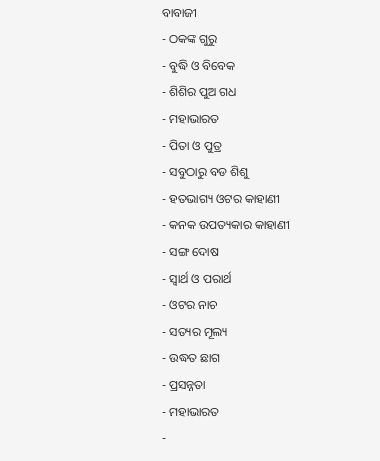ବାବାଜୀ
- ଠକଙ୍କ ଗୁରୁ
- ବୁଦ୍ଧି ଓ ବିବେକ
- ଶିଶିର ପୁଅ ଗଧ
- ମହାଭାରତ
- ପିତା ଓ ପୁତ୍ର
- ସବୁଠାରୁ ବଡ ଶିଶୁ
- ହତଭାଗ୍ୟ ଓଟର କାହାଣୀ
- କନକ ଉପତ୍ୟକାର କାହାଣୀ
- ସଙ୍ଗ ଦୋଷ
- ସ୍ୱାର୍ଥ ଓ ପରାର୍ଥ
- ଓଟର ନାଚ
- ସତ୍ୟର ମୂଲ୍ୟ
- ଉଦ୍ଧତ ଛାଗ
- ପ୍ରସନ୍ନତା
- ମହାଭାରତ
-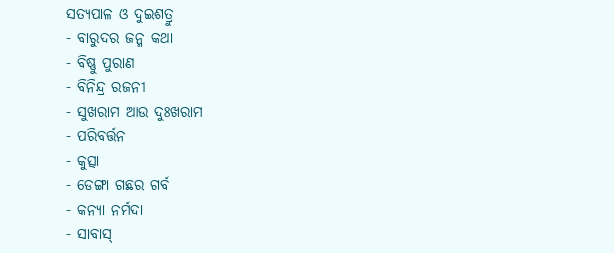ସତ୍ୟପାଳ ଓ ଦୁଇଶତ୍ରୁ
- ବାରୁଦର ଜନ୍ମ କଥା
- ବିଷ୍ଣୁ ପୁରାଣ
- ବିନିନ୍ଦ୍ର ରଜନୀ
- ସୁଖରାମ ଆଉ ଦୁଃଖରାମ
- ପରିବର୍ତ୍ତନ
- କୁତ୍ସା
- ଡେଙ୍ଗା ଗଛର ଗର୍ବ
- କନ୍ୟା ନର୍ମଦା
- ସାବାସ୍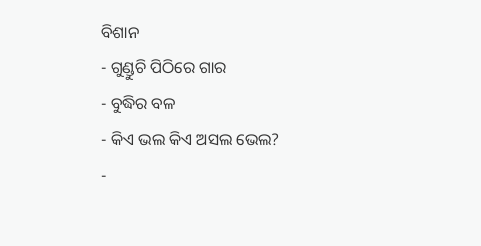ବିଶାନ
- ଗୁଣ୍ଡୁଚି ପିଠିରେ ଗାର
- ବୁଦ୍ଧିର ବଳ
- କିଏ ଭଲ କିଏ ଅସଲ ଭେଲ?
-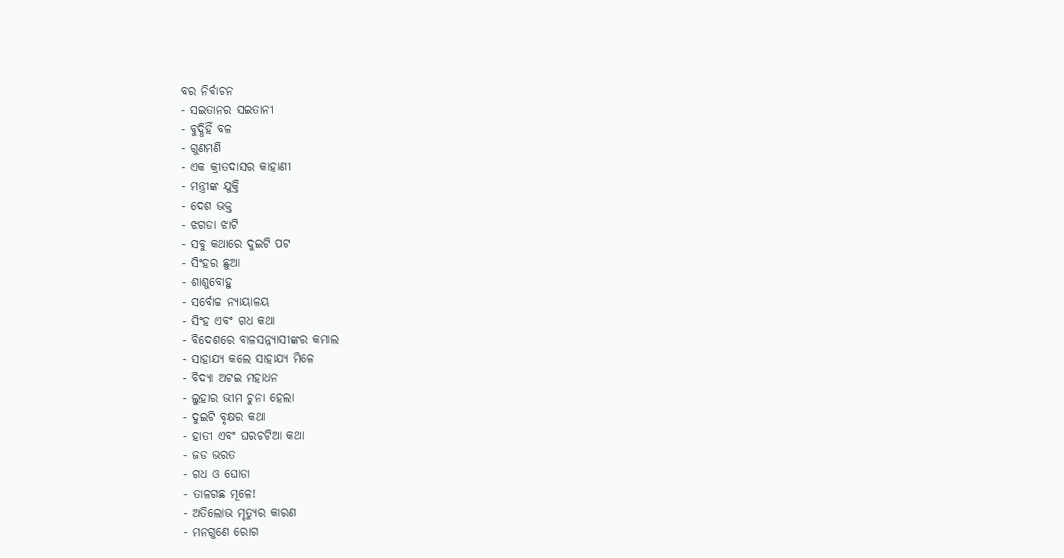ବର ନିର୍ବାଚନ
- ସଇତାନର ସଇତାନୀ
- ବୁଦ୍ଧିହିଁ ବଳ
- ଗୁଣମଣି
- ଏକ କ୍ରୀତଦାସର କାହାଣୀ
- ମନ୍ତ୍ରୀଙ୍କ ଯୁକ୍ତି
- ଦେଶ ଭକ୍ତ
- ଝଗଡା ଝାଟି
- ସବୁ କଥାରେ ଦୁଇଟି ପଟ
- ସିଂହର ଛୁଆ
- ଶାଶୁବୋହୁ
- ସର୍ବୋଚ୍ଚ ନ୍ୟାୟାଳୟ
- ସିଂହ ଏବଂ ଗଧ କଥା
- ବିଦେଶରେ ବାଳସନ୍ନ୍ୟାସୀଙ୍କର କମାଲ
- ସାହାଯ୍ୟ କଲେ ସାହାଯ୍ୟ ମିଳେ
- ବିଦ୍ୟା ଅଟଇ ମହାଧନ
- ଲୁହାର ଭୀମ ଚୁନା ହେଲା
- ଦୁଇଟି ବୃକ୍ଷର କଥା
- ହାତୀ ଏବଂ ଘରଚଟିଆ କଥା
- ଜଡ ଭରତ
- ଗଧ ଓ ଘୋଡା
- ତାଳଗଛ ମୂଳେ!
- ଅତିଲୋଭ ମୃତ୍ୟୁର କାରଣ
- ମନଗୁଣେ ରୋଗ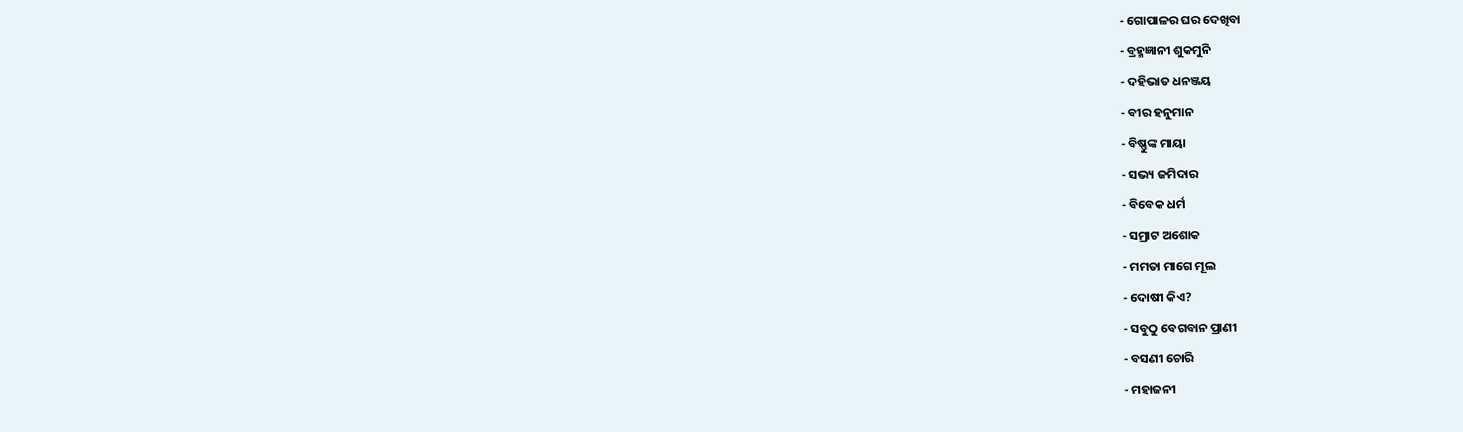- ଗୋପାଳର ଘର ଦେଖିବା
- ବ୍ରହ୍ମଜ୍ଞାନୀ ଶୁକମୁନି
- ଦହିଭାତ ଧନଞ୍ଜୟ
- ବୀର ହନୁମାନ
- ବିଷ୍ଣୁଙ୍କ ମାୟା
- ସଭ୍ୟ ଜମିଦାର
- ବିବେକ ଧର୍ମ
- ସମ୍ରାଟ ଅଶୋକ
- ମମତା ମାଗେ ମୂଲ
- ଦୋଷୀ କିଏ?
- ସବୁଠୁ ବେଗବାନ ପ୍ରାଣୀ
- ବସଣୀ ଚୋରି
- ମହାଜନୀ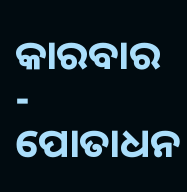କାରବାର
- ପୋତାଧନ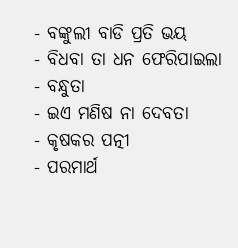- ବଙ୍କୁଲୀ ବାଡି ପ୍ରତି ଭୟ
- ବିଧବା ତା ଧନ ଫେରିପାଇଲା
- ବନ୍ଧୁତା
- ଇଏ ମଣିଷ ନା ଦେବତା
- କୃଷକର ପତ୍ନୀ
- ପରମାର୍ଥ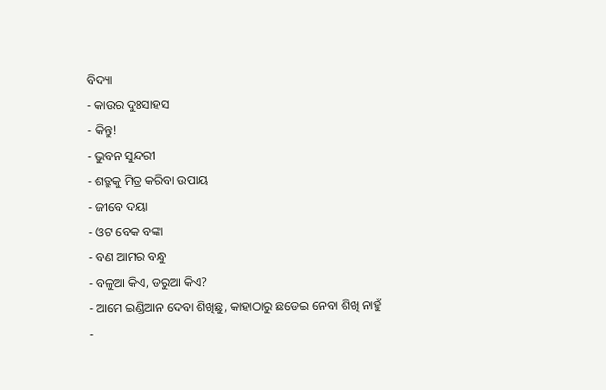ବିଦ୍ୟା
- କାଉର ଦୁଃସାହସ
- କିନ୍ତୁ!
- ଭୁବନ ସୁନ୍ଦରୀ
- ଶତ୍ରୁକୁ ମିତ୍ର କରିବା ଉପାୟ
- ଜୀବେ ଦୟା
- ଓଟ ବେକ ବଙ୍କା
- ବଣ ଆମର ବନ୍ଧୁ
- ବଳୁଆ କିଏ, ଡରୁଆ କିଏ?
- ଆମେ ଇଣ୍ଡିଆନ ଦେବା ଶିଖିଛୁ, କାହାଠାରୁ ଛଡେଇ ନେବା ଶିଖି ନାହୁଁ
-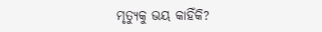ମୃତ୍ୟୁକୁ ଭୟ କାହିଁକି?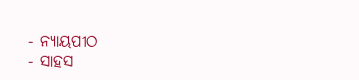- ନ୍ୟାୟପୀଠ
- ସାହସ